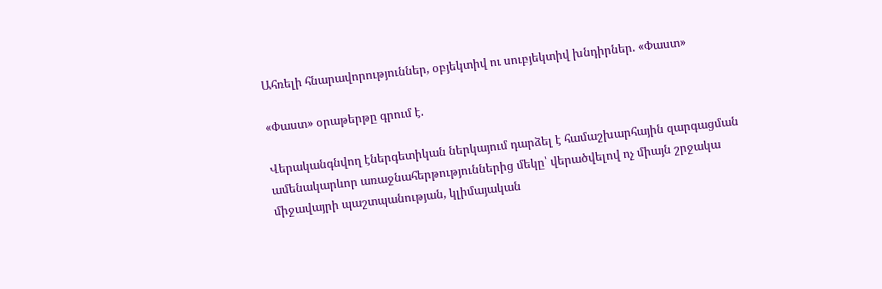Ահռելի հնարավորություններ, օբյեկտիվ ու սուբյեկտիվ խնդիրներ. «Փաստ»

«Փաստ» օրաթերթը գրում է.

Վերականգնվող էներգետիկան ներկայում դարձել է համաշխարհային զարգացման ամենակարևոր առաջնահերթություններից մեկը՝ վերածվելով ոչ միայն շրջակա միջավայրի պաշտպանության, կլիմայական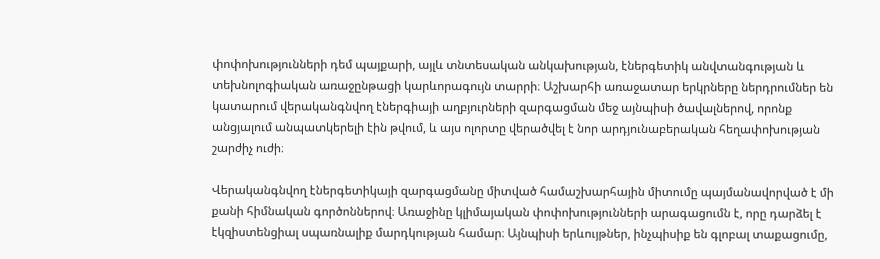փոփոխությունների դեմ պայքարի, այլև տնտեսական անկախության, էներգետիկ անվտանգության և տեխնոլոգիական առաջընթացի կարևորագույն տարրի։ Աշխարհի առաջատար երկրները ներդրումներ են կատարում վերականգնվող էներգիայի աղբյուրների զարգացման մեջ այնպիսի ծավալներով, որոնք անցյալում անպատկերելի էին թվում, և այս ոլորտը վերածվել է նոր արդյունաբերական հեղափոխության շարժիչ ուժի։

Վերականգնվող էներգետիկայի զարգացմանը միտված համաշխարհային միտումը պայմանավորված է մի քանի հիմնական գործոններով։ Առաջինը կլիմայական փոփոխությունների արագացումն է, որը դարձել է էկզիստենցիալ սպառնալիք մարդկության համար։ Այնպիսի երևույթներ, ինչպիսիք են գլոբալ տաքացումը,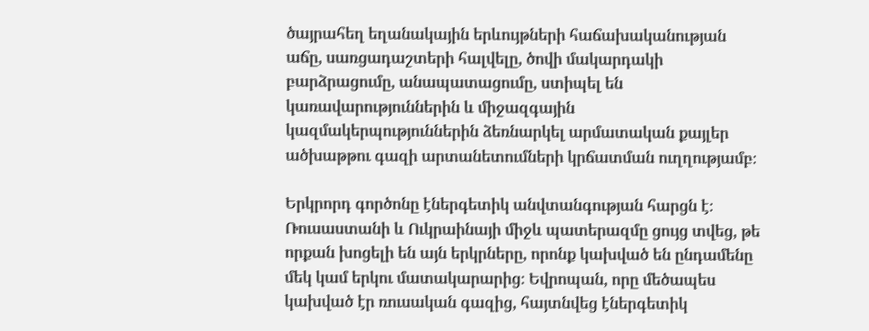ծայրահեղ եղանակային երևույթների հաճախականության աճը, սառցադաշտերի հալվելը, ծովի մակարդակի բարձրացումը, անապատացումը, ստիպել են կառավարություններին և միջազգային կազմակերպություններին ձեռնարկել արմատական քայլեր ածխաթթու գազի արտանետումների կրճատման ուղղությամբ։

Երկրորդ գործոնը էներգետիկ անվտանգության հարցն է։ Ռուսաստանի և Ուկրաինայի միջև պատերազմը ցույց տվեց, թե որքան խոցելի են այն երկրները, որոնք կախված են ընդամենը մեկ կամ երկու մատակարարից։ Եվրոպան, որը մեծապես կախված էր ռուսական գազից, հայտնվեց էներգետիկ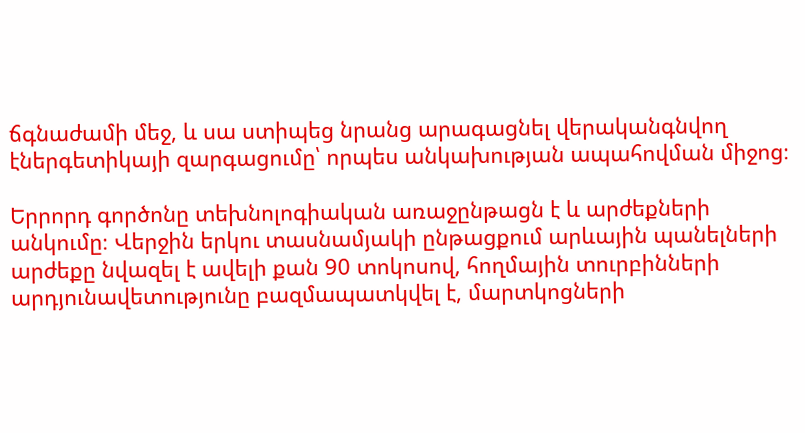ճգնաժամի մեջ, և սա ստիպեց նրանց արագացնել վերականգնվող էներգետիկայի զարգացումը՝ որպես անկախության ապահովման միջոց։

Երրորդ գործոնը տեխնոլոգիական առաջընթացն է և արժեքների անկումը։ Վերջին երկու տասնամյակի ընթացքում արևային պանելների արժեքը նվազել է ավելի քան 90 տոկոսով, հողմային տուրբինների արդյունավետությունը բազմապատկվել է, մարտկոցների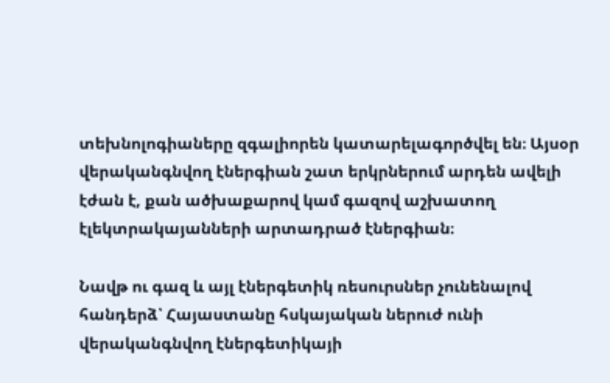տեխնոլոգիաները զգալիորեն կատարելագործվել են։ Այսօր վերականգնվող էներգիան շատ երկրներում արդեն ավելի էժան է, քան ածխաքարով կամ գազով աշխատող էլեկտրակայանների արտադրած էներգիան։

Նավթ ու գազ և այլ էներգետիկ ռեսուրսներ չունենալով հանդերձ՝ Հայաստանը հսկայական ներուժ ունի վերականգնվող էներգետիկայի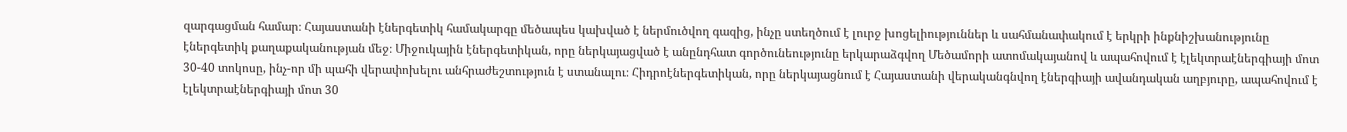զարգացման համար։ Հայաստանի էներգետիկ համակարգը մեծապես կախված է ներմուծվող գազից, ինչը ստեղծում է լուրջ խոցելիություններ և սահմանափակում է երկրի ինքնիշխանությունը էներգետիկ քաղաքականության մեջ։ Միջուկային էներգետիկան, որը ներկայացված է անընդհատ գործունեությունը երկարաձգվող Մեծամորի ատոմակայանով և ապահովում է էլեկտրաէներգիայի մոտ 30-40 տոկոսը, ինչ-որ մի պահի վերափոխելու անհրաժեշտություն է ստանալու։ Հիդրոէներգետիկան, որը ներկայացնում է Հայաստանի վերականգնվող էներգիայի ավանդական աղբյուրը, ապահովում է էլեկտրաէներգիայի մոտ 30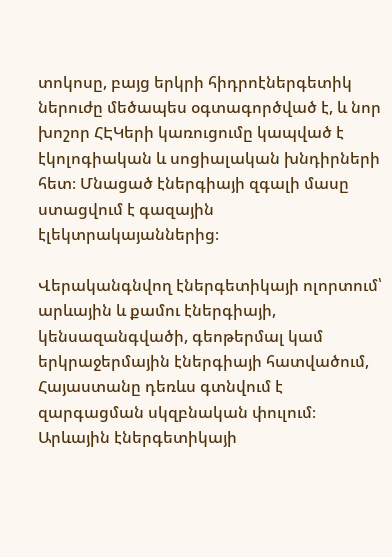տոկոսը, բայց երկրի հիդրոէներգետիկ ներուժը մեծապես օգտագործված է, և նոր խոշոր ՀԷԿերի կառուցումը կապված է էկոլոգիական և սոցիալական խնդիրների հետ։ Մնացած էներգիայի զգալի մասը ստացվում է գազային էլեկտրակայաններից։

Վերականգնվող էներգետիկայի ոլորտում՝ արևային և քամու էներգիայի, կենսազանգվածի, գեոթերմալ կամ երկրաջերմային էներգիայի հատվածում, Հայաստանը դեռևս գտնվում է զարգացման սկզբնական փուլում։ Արևային էներգետիկայի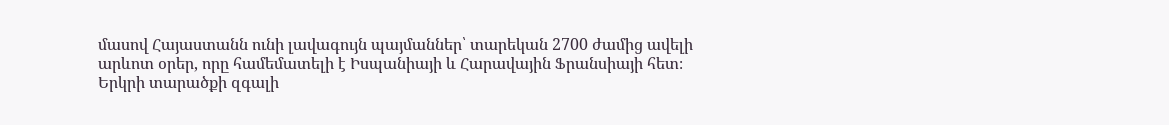մասով Հայաստանն ունի լավագույն պայմաններ՝ տարեկան 2700 ժամից ավելի արևոտ օրեր, որը համեմատելի է Իսպանիայի և Հարավային Ֆրանսիայի հետ։ Երկրի տարածքի զգալի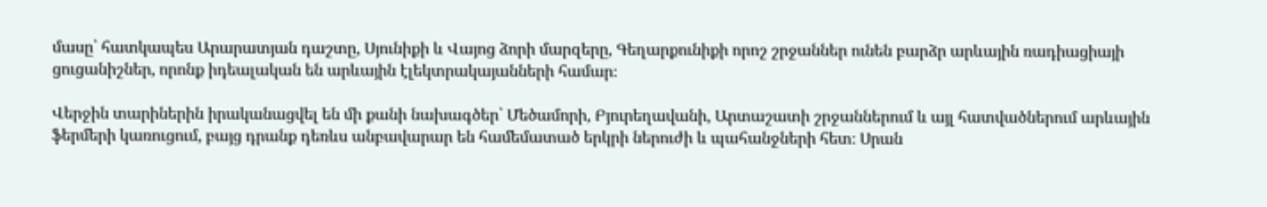մասը՝ հատկապես Արարատյան դաշտը, Սյունիքի և Վայոց ձորի մարզերը, Գեղարքունիքի որոշ շրջաններ ունեն բարձր արևային ռադիացիայի ցուցանիշներ, որոնք իդեալական են արևային էլեկտրակայանների համար։

Վերջին տարիներին իրականացվել են մի քանի նախագծեր՝ Մեծամորի, Բյուրեղավանի, Արտաշատի շրջաններում և այլ հատվածներում արևային ֆերմերի կառուցում, բայց դրանք դեռևս անբավարար են համեմատած երկրի ներուժի և պահանջների հետ։ Սրան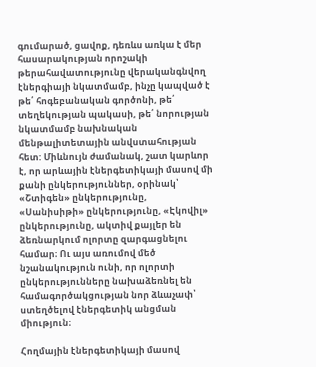գումարած, ցավոք, դեռևս առկա է մեր հասարակության որոշակի թերահավատությունը վերականգնվող էներգիայի նկատմամբ, ինչը կապված է թե՛ հոգեբանական գործոնի, թե՛ տեղեկության պակասի, թե՛ նորության նկատմամբ նախնական մենթալիտետային անվստահության հետ: Միևնույն ժամանակ, շատ կարևոր է, որ արևային էներգետիկայի մասով մի քանի ընկերություններ, օրինակ՝ «Շտիգեն» ընկերությունը, «Սանիսիթի» ընկերությունը, «Էկովիլ» ընկերությունը, ակտիվ քայլեր են ձեռնարկում ոլորտը զարգացնելու համար։ Ու այս առումով մեծ նշանակություն ունի, որ ոլորտի ընկերությունները նախաձեռնել են համագործակցության նոր ձևաչափ՝ ստեղծելով էներգետիկ անցման միություն։

Հողմային էներգետիկայի մասով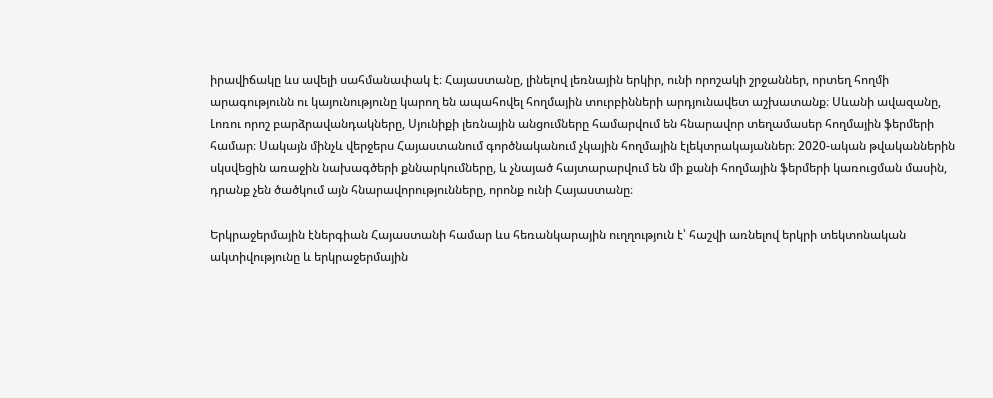իրավիճակը ևս ավելի սահմանափակ է։ Հայաստանը, լինելով լեռնային երկիր, ունի որոշակի շրջաններ, որտեղ հողմի արագությունն ու կայունությունը կարող են ապահովել հողմային տուրբինների արդյունավետ աշխատանք։ Սևանի ավազանը, Լոռու որոշ բարձրավանդակները, Սյունիքի լեռնային անցումները համարվում են հնարավոր տեղամասեր հողմային ֆերմերի համար։ Սակայն մինչև վերջերս Հայաստանում գործնականում չկային հողմային էլեկտրակայաններ։ 2020-ական թվականներին սկսվեցին առաջին նախագծերի քննարկումները, և չնայած հայտարարվում են մի քանի հողմային ֆերմերի կառուցման մասին, դրանք չեն ծածկում այն հնարավորությունները, որոնք ունի Հայաստանը։

Երկրաջերմային էներգիան Հայաստանի համար ևս հեռանկարային ուղղություն է՝ հաշվի առնելով երկրի տեկտոնական ակտիվությունը և երկրաջերմային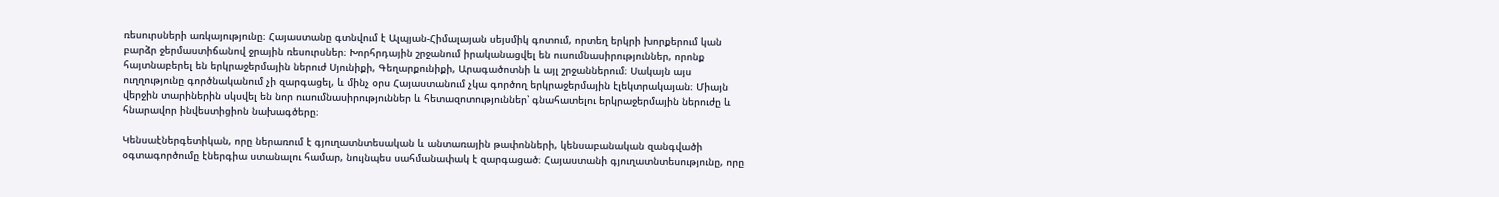ռեսուրսների առկայությունը։ Հայաստանը գտնվում է Ալպյան-Հիմալայան սեյսմիկ գոտում, որտեղ երկրի խորքերում կան բարձր ջերմաստիճանով ջրային ռեսուրսներ։ Խորհրդային շրջանում իրականացվել են ուսումնասիրություններ, որոնք հայտնաբերել են երկրաջերմային ներուժ Սյունիքի, Գեղարքունիքի, Արագածոտնի և այլ շրջաններում։ Սակայն այս ուղղությունը գործնականում չի զարգացել, և մինչ օրս Հայաստանում չկա գործող երկրաջերմային էլեկտրակայան։ Միայն վերջին տարիներին սկսվել են նոր ուսումնասիրություններ և հետազոտություններ՝ գնահատելու երկրաջերմային ներուժը և հնարավոր ինվեստիցիոն նախագծերը։

Կենսաէներգետիկան, որը ներառում է գյուղատնտեսական և անտառային թափոնների, կենսաբանական զանգվածի օգտագործումը էներգիա ստանալու համար, նույնպես սահմանափակ է զարգացած։ Հայաստանի գյուղատնտեսությունը, որը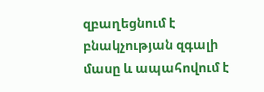զբաղեցնում է բնակչության զգալի մասը և ապահովում է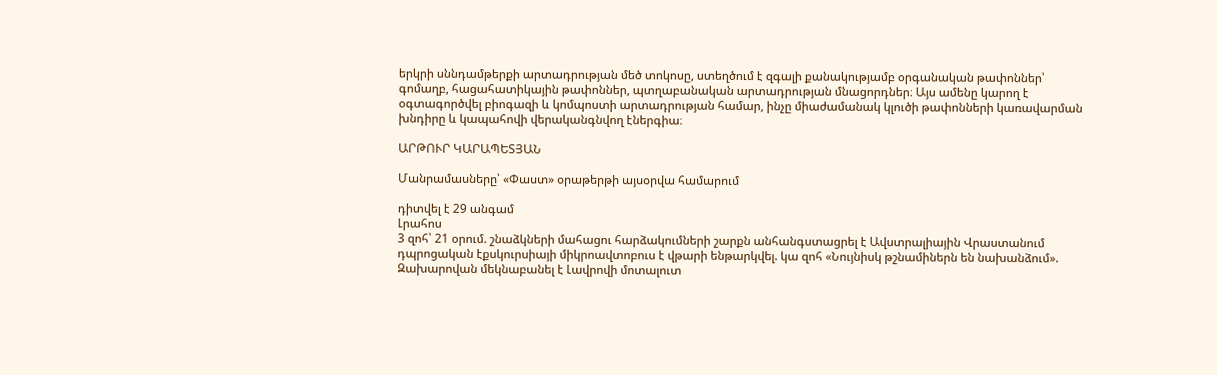երկրի սննդամթերքի արտադրության մեծ տոկոսը, ստեղծում է զգալի քանակությամբ օրգանական թափոններ՝ գոմաղբ, հացահատիկային թափոններ, պտղաբանական արտադրության մնացորդներ։ Այս ամենը կարող է օգտագործվել բիոգազի և կոմպոստի արտադրության համար, ինչը միաժամանակ կլուծի թափոնների կառավարման խնդիրը և կապահովի վերականգնվող էներգիա։

ԱՐԹՈՒՐ ԿԱՐԱՊԵՏՅԱՆ

Մանրամասները՝ «Փաստ» օրաթերթի այսօրվա համարում

դիտվել է 29 անգամ
Լրահոս
3 զոհ՝ 21 օրում. շնաձկների մահացու հարձակումների շարքն անհանգստացրել է Ավստրալիային Վրաստանում դպրոցական էքսկուրսիայի միկրոավտոբուս է վթարի ենթարկվել. կա զոհ «Նույնիսկ թշնամիներն են նախանձում». Զախարովան մեկնաբանել է Լավրովի մոտալուտ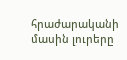հրաժարականի մասին լուրերը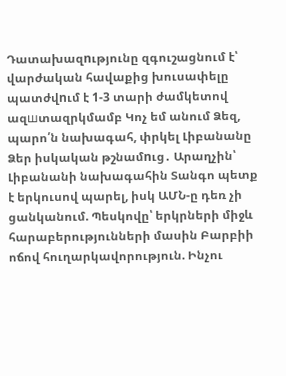Դատախազnւթյունը զգուշացնում է՝ վարժական հավաքից խուսափելը պատժվnւմ է 1-3 տարի ժամկետով ազшտազրկմամբ Կոչ եմ անում Ձեզ, պարո՛ն նախագահ, փրկել Լիբանանը Ձեր իսկական թշնամnւց․ Արաղչին՝ Լիբանանի նախագահին Տանգո պետք է երկուսով պարել, իսկ ԱՄՆ-ը դեռ չի ցանկանում. Պեսկովը՝ երկրների միջև հարաբերությունների մասին Բարբիի ոճով հուղարկավորություն. Ինչու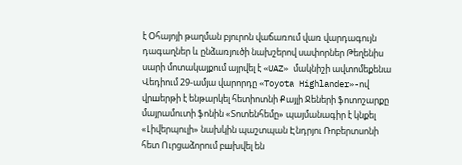է Օհայոյի թաղման բյուրոն վաճառում վառ վարդագույն դագաղներ և ընձառյուծի նախշերով սափորներ Թեղենիս սարի մոտակայքում այրվել է «UAZ» մակնիշի ավտոմեքենա Վեդիում 29-ամյա վարորդը «Toyota Highlander»-ով վրшերթի է ենթարկել հետիոտնի Քայլի Ջեների ֆոտոշարքը մայրամուտի ֆոնին «Տոտենհեմը» պայմանագիր է կնքել «Լիվերպուլի» նախկին պաշտպան Էնդրյու Ռոբերտսոնի հետ Ուրցաձորում բшխվել են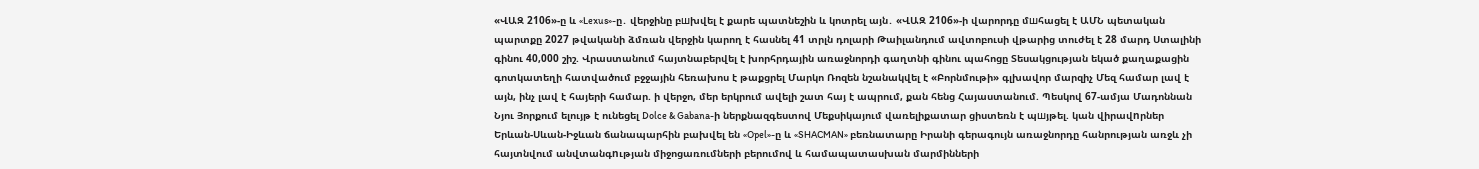«ՎԱԶ 2106»-ը և «Lexus»-ը․ վերջինը բшխվել է քարե պատնեշին և կոտրել այն․ «ՎԱԶ 2106»-ի վարորդը մшհացել է ԱՄՆ պետական պարտքը 2027 թվականի ձմռան վերջին կարող է հասնել 41 տրլն դոլարի Թաիլանդում ավտոբուսի վթարից տուժել է 28 մարդ Ստալինի գինու 40,000 շիշ. Վրաստանում հայտնաբերվել է խորհրդային առաջնորդի գաղտնի գինու պահոցը Տեսակցության եկած քաղաքացին գոտկատեղի հատվածում բջջային հեռախոս է թաքցրել Մարկո Ռոզեն նշանակվել է «Բորնմութի» գլխավոր մարզիչ Մեզ համար լավ է այն, ինչ լավ է հայերի համար. ի վերջո, մեր երկրում ավելի շատ հայ է ապրում, քան հենց Հայաստանում. Պեսկով 67-ամյա Մադոննան Նյու Յորքում ելույթ է ունեցել Dolce & Gabana-ի ներքնազգեստով Մեքսիկայում վառելիքատար ցիստեռն է պшյթել. կան վիրավnրներ Երևան-Սևան-Իջևան ճանապարհին բախվել են «Opel»-ը և «SHACMAN» բեռնատարը Իրանի գերագույն առաջնորդը հանրության առջև չի հայտնվում անվտանգnւթյան միջոցառումների բերումով և համապատասխան մարմինների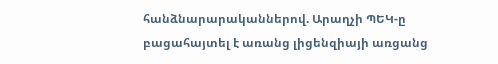հանձնարարականներով. Արաղչի ՊԵԿ-ը բացահայտել է առանց լիցենզիայի առցանց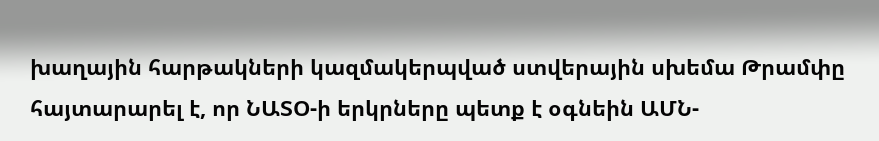խաղային հարթակների կազմակերպված ստվերային սխեմա Թրամփը հայտարարել է, որ ՆԱՏՕ-ի երկրները պետք է օգնեին ԱՄՆ-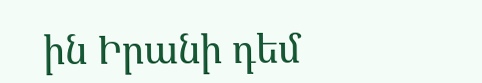ին Իրանի դեմ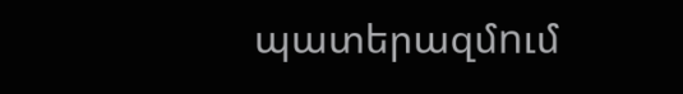պատերազմnւմ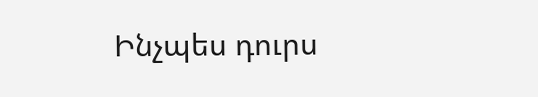Ինչպես դուրս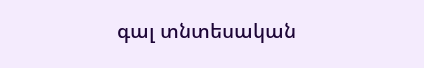գալ տնտեսական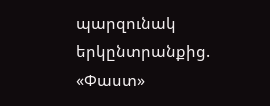պարզունակ երկընտրանքից. «Փաստ»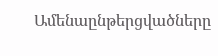Ամենաընթերցվածները